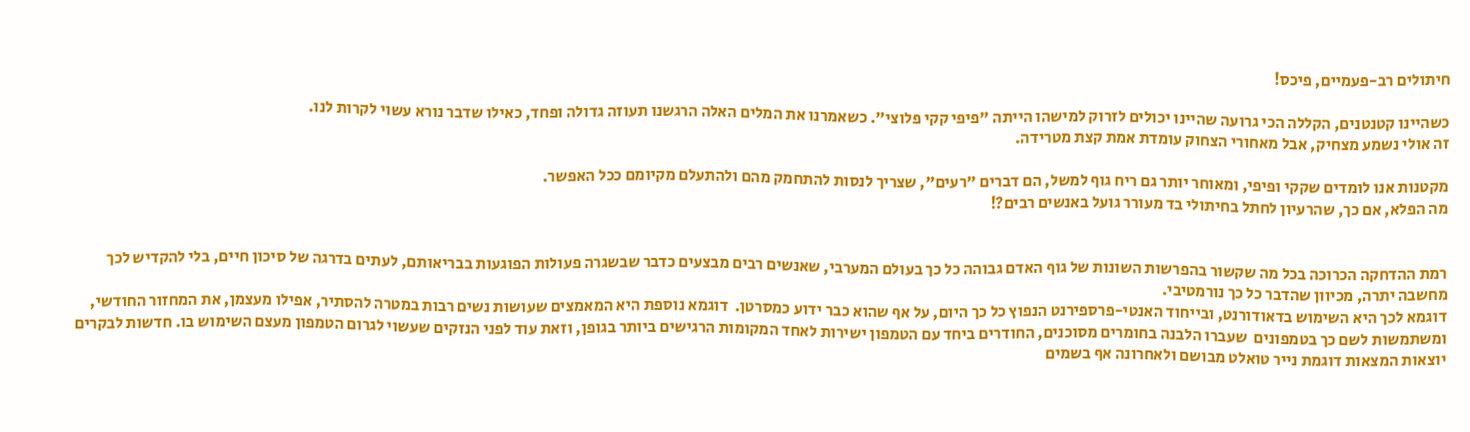חיתולים רב-פעמיים, פיכס!

כשהיינו קטנטנים, הקללה הכי גרועה שהיינו יכולים לזרוק למישהו הייתה "פיפי קקי פלוצי". כשאמרנו את המלים האלה הרגשנו תעוזה גדולה ופחד, כאילו שדבר נורא עשוי לקרות לנו.
זה אולי נשמע מצחיק, אבל מאחורי הצחוק עומדת אמת קצת מטרידה.

מקטנות אנו לומדים שקקי ופיפי, ומאוחר יותר גם ריח גוף למשל, הם דברים "רעים", שצריך לנסות להתחמק מהם ולהתעלם מקיומם ככל האפשר.
מה הפלא, אם כך, שהרעיון לחתל בחיתולי בד מעורר גועל באנשים רבים?!


רמת ההדחקה הכרוכה בכל מה שקשור בהפרשות השונות של גוף האדם גבוהה כל כך בעולם המערבי, שאנשים רבים מבצעים כדבר שבשגרה פעולות הפוגעות בבריאותם, לעתים בדרגה של סיכון חיים, בלי להקדיש לכך מחשבה יתרה, מכיוון שהדבר כל כך נורמטיבי.
דוגמא לכך היא השימוש בדאודורנט, ובייחוד האנטי-פרספירנט הנפוץ כל כך היום, על אף שהוא כבר ידוע כמסרטן.  דוגמא נוספת היא המאמצים שעושות נשים רבות במטרה להסתיר, אפילו מעצמן, את המחזור החודשי, ומשתמשות לשם כך בטמפונים  שעברו הלבנה בחומרים מסוכנים, החודרים ביחד עם הטמפון ישירות לאחד המקומות הרגישים ביותר בגופן, וזאת עוד לפני הנזקים שעשוי לגרום הטמפון מעצם השימוש בו. חדשות לבקרים יוצאות המצאות דוגמת נייר טואלט מבושם ולאחרונה אף בשמים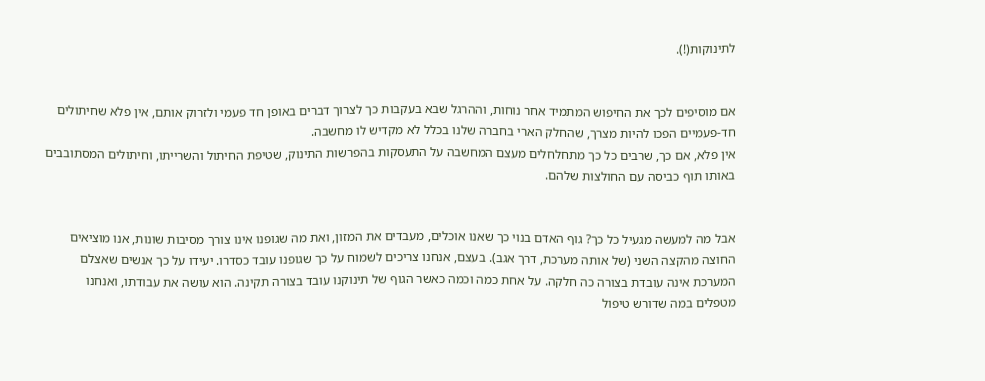לתינוקות(!).


אם מוסיפים לכך את החיפוש המתמיד אחר נוחות, וההרגל שבא בעקבות כך לצרוך דברים באופן חד פעמי ולזרוק אותם, אין פלא שחיתולים חד-פעמיים הפכו להיות מצרך, שהחלק הארי בחברה שלנו בכלל לא מקדיש לו מחשבה.
אין פלא, אם כך, שרבים כל כך מתחלחלים מעצם המחשבה על התעסקות בהפרשות התינוק, שטיפת החיתול והשרייתו, וחיתולים המסתובבים באותו תוף כביסה עם החולצות שלהם.


אבל מה למעשה מגעיל כל כך? גוף האדם בנוי כך שאנו אוכלים, מעבדים את המזון, ואת מה שגופנו אינו צורך מסיבות שונות, אנו מוציאים החוצה מהקצה השני (של אותה מערכת, דרך אגב). בעצם, אנחנו צריכים לשמוח על כך שגופנו עובד כסדרו. יעידו על כך אנשים שאצלם המערכת אינה עובדת בצורה כה חלקה. על אחת כמה וכמה כאשר הגוף של תינוקנו עובד בצורה תקינה. הוא עושה את עבודתו, ואנחנו מטפלים במה שדורש טיפול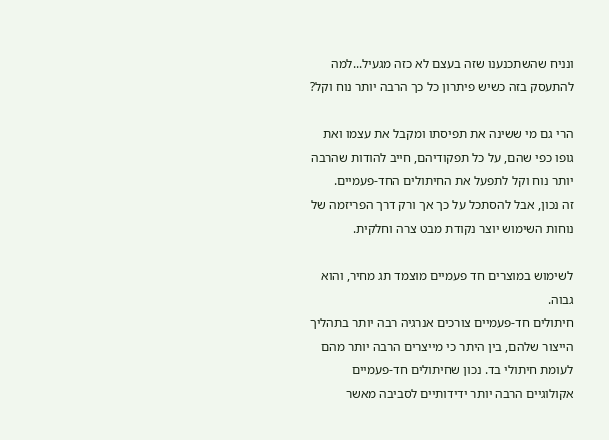ונניח שהשתכנענו שזה בעצם לא כזה מגעיל...למה להתעסק בזה כשיש פיתרון כל כך הרבה יותר נוח וקל?

הרי גם מי ששינה את תפיסתו ומקבל את עצמו ואת גופו כפי שהם, על כל תפקודיהם, חייב להודות שהרבה יותר נוח וקל לתפעל את החיתולים החד-פעמיים.
זה נכון, אבל להסתכל על כך אך ורק דרך הפריזמה של נוחות השימוש יוצר נקודת מבט צרה וחלקית.

לשימוש במוצרים חד פעמיים מוצמד תג מחיר, והוא גבוה.
חיתולים חד-פעמיים צורכים אנרגיה רבה יותר בתהליך הייצור שלהם, בין היתר כי מייצרים הרבה יותר מהם לעומת חיתולי בד. נכון שחיתולים חד-פעמיים אקולוגיים הרבה יותר ידידותיים לסביבה מאשר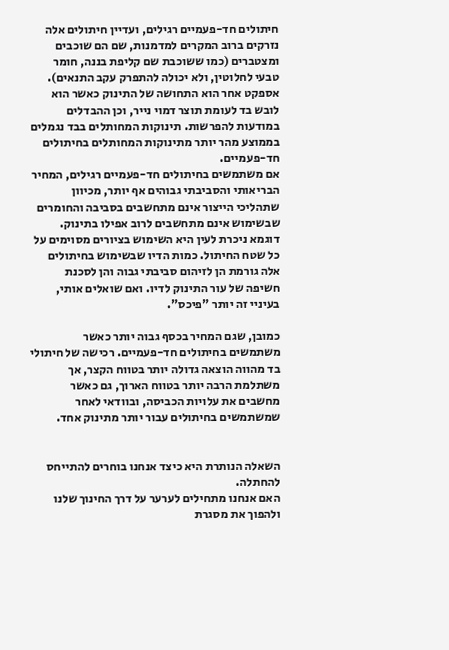חיתולים חד-פעמיים רגילים, ועדיין חיתולים אלה נזרקים ברוב המקרים למדמנות, שם הם שוכבים ומצטברים (כמו ששוכבת שם קליפת בננה, חומר טבעי לחלוטין, ולא יכולה להתפרק עקב התנאים). אספקט אחר הוא התחושה של התינוק כאשר הוא לובש בד לעומת תוצר דמוי נייר, וכן ההבדלים במודעות להפרשות. תינוקות המחותלים בבד נגמלים בממוצע מהר יותר מתינוקות המחותלים בחיתולים חד-פעמיים.
אם משתמשים בחיתולים חד-פעמיים רגילים, המחיר הבריאותי והסביבתי גבוהים אף יותר, מכיוון שתהליכי הייצור אינם מתחשבים בסביבה והחומרים שבשימוש אינם מתחשבים לרוב אפילו בתינוק. דוגמא ניכרת לעין היא השימוש בציורים מסוימים על כל שטח החיתול. כמות הדיו שבשימוש בחיתולים אלה גורמת הן לזיהום סביבתי גבוה והן לסכנת חשיפה של עור התינוק לדיו. ואם שואלים אותי, בעיניי זה יותר "פיכס".

כמובן, שגם המחיר בכסף גבוה יותר כאשר משתמשים בחיתולים חד-פעמיים. רכישה של חיתולי בד מהווה הוצאה גדולה יותר בטווח הקצר, אך משתלמת הרבה יותר בטווח הארוך, גם כאשר מחשבים את עלויות הכביסה, ובוודאי לאחר שמשתמשים בחיתולים עבור יותר מתינוק אחד.


השאלה הנותרת היא כיצד אנחנו בוחרים להתייחס להחתלה.
האם אנחנו מתחילים לערער על דרך החינוך שלנו ולהפוך את מסגרת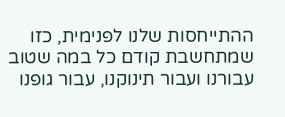ההתייחסות שלנו לפנימית, כזו שמתחשבת קודם כל במה שטוב עבורנו ועבור תינוקנו, עבור גופנו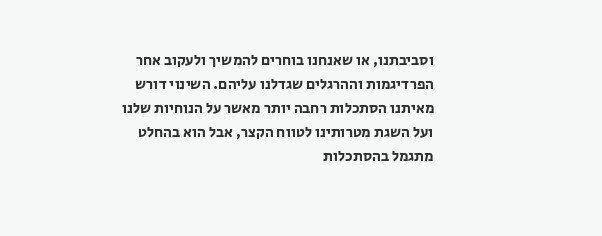וסביבתנו, או שאנחנו בוחרים להמשיך ולעקוב אחר הפרדיגמות וההרגלים שגדלנו עליהם. השינוי דורש מאיתנו הסתכלות רחבה יותר מאשר על הנוחיות שלנו ועל השגת מטרותינו לטווח הקצר, אבל הוא בהחלט מתגמל בהסתכלות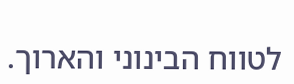לטווח הבינוני והארוך.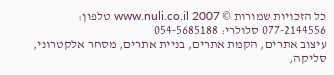כל הזכויות שמורות © www.nuli.co.il 2007 טלפון: 077-2144556 סלולרי: 054-5685188
עיצוב אתרים, הקמת אתרים, בניית אתרים, מסחר אלקטרוני, סליקה,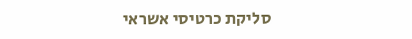סליקת כרטיסי אשראי